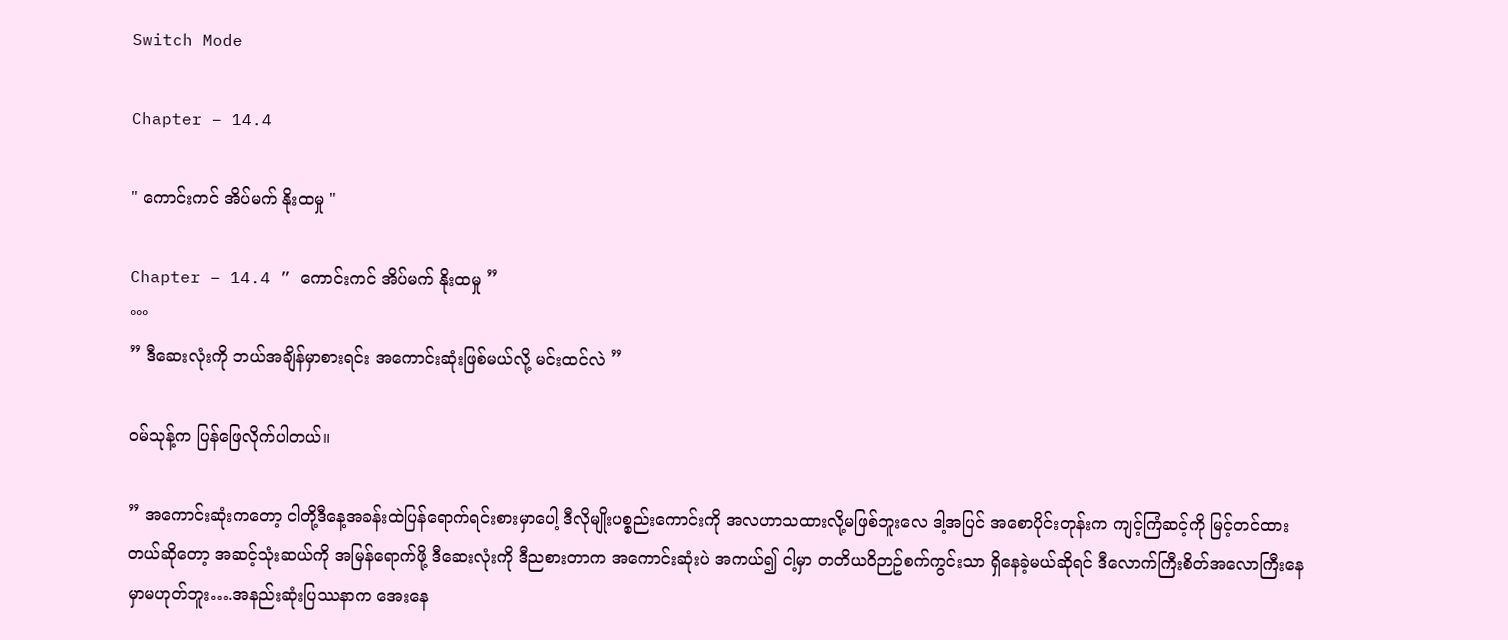Switch Mode

Chapter – 14.4

" ကောင်းကင် အိပ်မက် နိုးထမှု "

Chapter – 14.4 ” ကောင်းကင် အိပ်မက် နိုးထမှု ”
°°°
” ဒီဆေးလုံးကို ဘယ်အချိန်မှာစားရင်း အကောင်းဆုံးဖြစ်မယ်လို့ မင်းထင်လဲ ”

၀မ်သုန့်က ပြန်ဖြေလိုက်ပါတယ်။

” အကောင်းဆုံးကတော့ ငါတို့ဒီနေ့အခန်းထဲပြန်ရောက်ရင်းစားမှာပေါ့ ဒီလိုမျိုးပစ္စည်းကောင်းကို အလဟာသထားလို့မဖြစ်ဘူးလေ ဒါ့အပြင် အစောပိုင်းတုန်းက ကျင့်ကြံဆင့်ကို မြင့်တင်ထားတယ်ဆိုတော့ အဆင့်သုံးဆယ်ကို အမြန်ရောက်ဖို့ ဒီဆေးလုံးကို ဒီညစားတာက အကောင်းဆုံးပဲ အကယ်၍ ငါ့မှာ တတိယ၀ိဉာဥ်စက်ကွင်းသာ ရှိနေခဲ့မယ်ဆိုရင် ဒီလောက်ကြီးစိတ်အလောကြီးနေမှာမဟုတ်ဘူး….အနည်းဆုံးပြဿနာက အေးနေ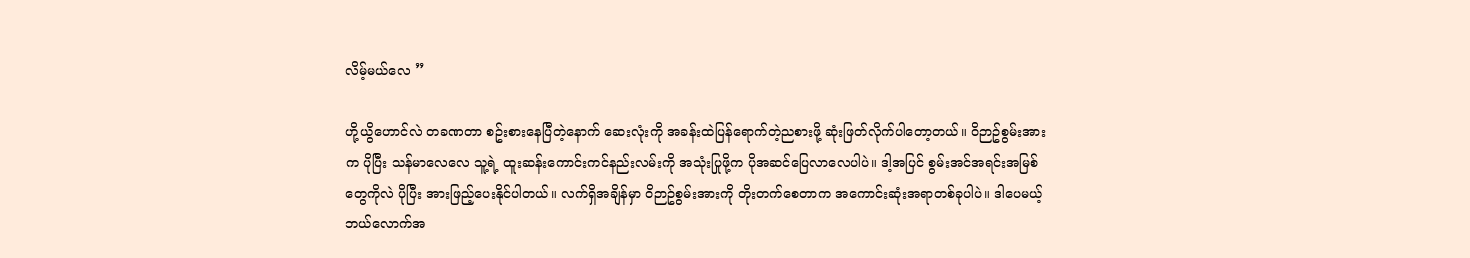လိမ့်မယ်လေ ”

ဟို့ယွိဟောင်လဲ တခဏတာ စဥ်းစားနေပြီတဲ့နောက် ဆေးလုံးကို အခန်းထဲပြန်ရောက်တဲ့ညစားဖို့ ဆုံးဖြတ်လိုက်ပါတော့တယ်။ ၀ိဉာဥ်စွမ်းအားက ပိုပြီး သန်မာလေလေ သူ့ရဲ့ ထူးဆန်းကောင်းကင်နည်းလမ်းကို အသုံးပြုဖို့က ပိုအဆင်ပြေလာလေပါပဲ။ ဒါ့အပြင် စွမ်းအင်အရင်းအမြစ်တွေကိုလဲ ပိုပြီး အားဖြည့်ပေးနိုင်ပါတယ်။ လက်ရှိအချိန်မှာ ၀ိဉာဥ်စွမ်းအားကို တိုးတက်စေတာက အကောင်းဆုံးအရာတစ်ခုပါပဲ။ ဒါပေမယ့် ဘယ်လောက်အ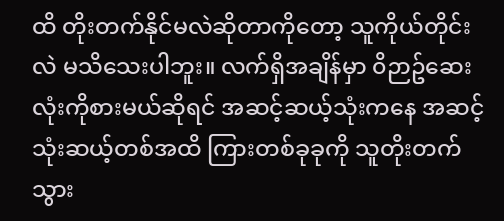ထိ တိုးတက်နိုင်မလဲဆိုတာကိုတော့ သူကိုယ်တိုင်းလဲ မသိသေးပါဘူး။ လက်ရှိအချိန်မှာ ၀ိဉာဥ်ဆေးလုံးကိုစားမယ်ဆိုရင် အဆင့်ဆယ့်သုံးကနေ အဆင့်သုံးဆယ့်တစ်အထိ ကြားတစ်ခုခုကို သူတိုးတက်သွား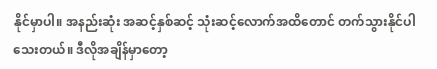နိုင်မှာပါ။ အနည်းဆုံး အဆင့်နှစ်ဆင့် သုံးဆင့်လောက်အထိတောင် တက်သွားနိုင်ပါသေးတယ်။ ဒီလိုအချိန်မှာတော့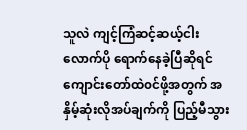သူလဲ ကျင့်ကြံဆင့်ဆယ့်ငါးလောက်ပို ရောက်နေခဲ့ပြီဆိုရင် ကျောင်းတော်ထဲ၀င်ဖို့အတွက် အနှိမ့်ဆုံးလိုအပ်ချက်ကို ပြည့်မီသွား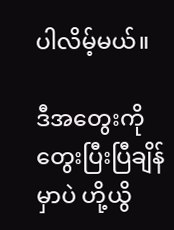ပါလိမ့်မယ်။

ဒီအတွေးကို တွေးပြီးပြီချိန်မှာပဲ ဟို့ယွိ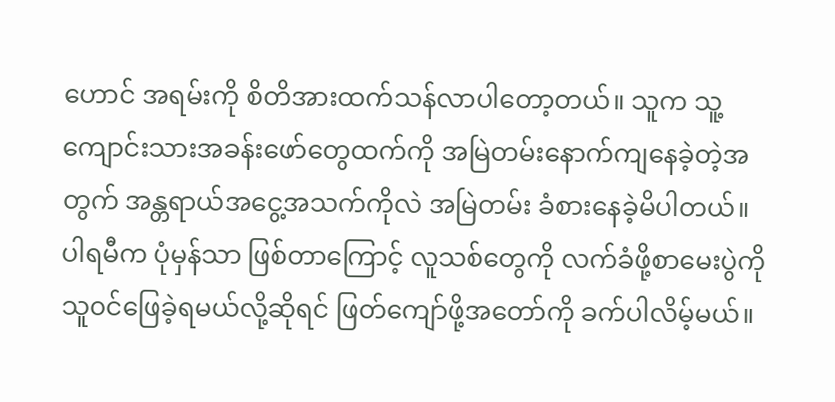ဟောင် အရမ်းကို စိတိအားထက်သန်လာပါတော့တယ်။ သူက သူ့ကျောင်းသားအခန်းဖော်တွေထက်ကို အမြဲတမ်းနောက်ကျနေခဲ့တဲ့အတွက် အန္တရာယ်အငွေ့အသက်ကိုလဲ အမြဲတမ်း ခံစားနေခဲ့မိပါတယ်။ ပါရမီက ပုံမှန်သာ ဖြစ်တာကြောင့် လူသစ်တွေကို လက်ခံဖို့စာမေးပွဲကို သူ၀င်ဖြေခဲ့ရမယ်လို့ဆိုရင် ဖြတ်ကျော်ဖို့အတော်ကို ခက်ပါလိမ့်မယ်။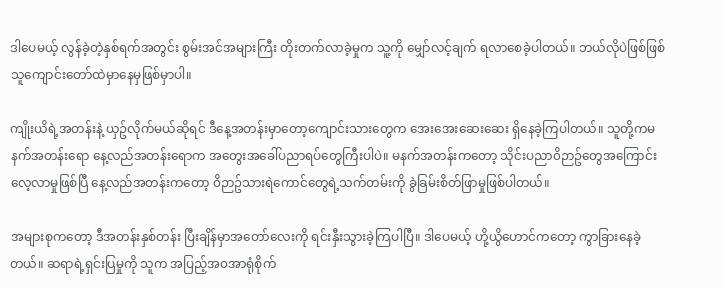ဒါပေမယ့် လွန်ခဲ့တဲ့နှစ်ရက်အတွင်း စွမ်းအင်အများကြီး တိုးတက်လာခဲ့မှုက သူ့ကို မျှော်လင့်ချက် ရလာစေခဲ့ပါတယ်။ ဘယ်လိုပဲဖြစ်ဖြစ် သူကျောင်းတော်ထဲမှာနေမှဖြစ်မှာပါ။

ကျိုးယိရဲ့အတန်းနဲ့ ယှဥ်လိုက်မယ်ဆိုရင် ဒီနေ့အတန်းမှာတော့ကျောင်းသားတွေက အေးအေးဆေးဆေး ရှိနေခဲ့ကြပါတယ်။ သူတို့ကမနက်အတန်းရော နေ့လည်အတန်းရောက အတွေးအခေါ်ပညာရပ်တွေကြီးပါပဲ။ မနက်အတန်းကတော့ သိုင်းပညာ၀ိဉာဥ်တွေအကြောင်း လေ့လာမှုဖြစ်ပြီ နေ့လည်အတန်းကတော့ ၀ိဉာဥ်သားရဲကောင်တွေရဲ့သက်တမ်းကို ခွဲခြမ်းစိတ်ဖြာမှုဖြစ်ပါတယ်။

အများစုကတော့ ဒီအတန်းနှစ်တန်း ပြီးချိန်မှာအတော်လေးကို ရင်းနှီးသွားခဲ့ကြပါပြီ။ ဒါပေမယ့် ဟို့ယွိဟောင်ကတော့ ကွာခြားနေခဲ့တယ်။ ဆရာရဲ့ရှင်းပြမှုကို သူက အပြည့်အ၀အာရုံစိုက်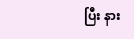ပြီး နား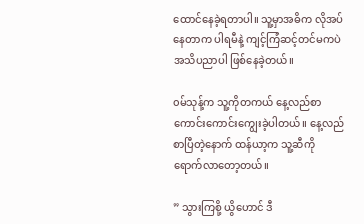ထောင်နေခဲ့ရတာပါ။ သူ့မှာအဓိက လိုအပ်နေတာက ပါရမီနဲ့ ကျင့်ကြံဆင့်တင်မကပဲ အသိပညာပါ ဖြစ်နေခဲ့တယ်။

၀မ်သုန့်က သူ့ကိုတကယ် နေ့လည်စာကောင်းကောင်းကျွေးခဲ့ပါတယ်။ နေ့လည်စာပြီတဲ့နောက် ထန်ယာ့က သူ့ဆီကို ရောက်လာတော့တယ်။

” သွားကြစို့ ယွိဟောင် ဒီ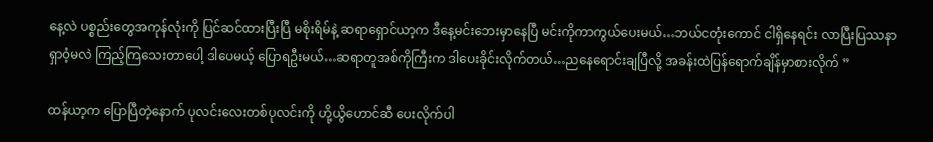နေ့လဲ ပစ္စည်းတွေအကုန်လုံးကို ပြင်ဆင်ထားပြီးပြီ မစိုးရိမ်နဲ့ ဆရာရှောင်ယာ့က ဒီနေ့မင်းဘေးမှာနေပြီ မင်းကိုကာကွယ်ပေးမယ်…ဘယ်ငတုံးကောင် ငါရှိနေရင်း လာပြီးပြဿနာရှာ၀ံ့မလဲ ကြည့်ကြသေးတာပေါ့ ဒါပေမယ့် ပြောရဦးမယ်…ဆရာတူအစ်ကိုကြီးက ဒါပေးခိုင်းလိုက်တယ်…ညနေရောင်းချပြီလို့ အခန်းထဲပြန်ရောက်ချိန်မှာစားလိုက် ”

ထန်ယာ့က ပြောပြီတဲ့နောက် ပုလင်းလေးတစ်ပုလင်းကို ဟို့ယွိဟောင်ဆီ ပေးလိုက်ပါ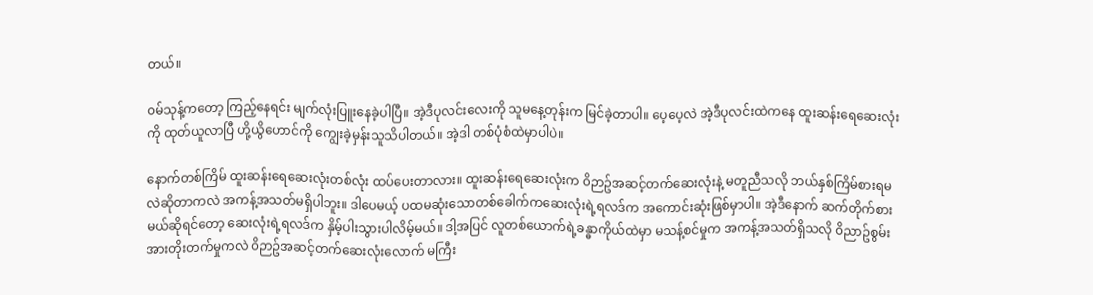တယ်။

၀မ်သုန့်ကတော့ ကြည့်နေရင်း မျက်လုံးပြူးနေခဲ့ပါပြီ။ အဲ့ဒီပုလင်းလေးကို သူမနေ့တုန်းက မြင်ခဲ့တာပါ။ ပေ့ပေ့လဲ အဲ့ဒီပုလင်းထဲကနေ ထူးဆန်းရေဆေးလုံးကို ထုတ်ယူလာပြီ ဟို့ယွိဟောင်ကို ကျွေးခဲ့မှန်းသူသိပါတယ်။ အဲ့ဒါ တစ်ပုံစံထဲမှာပါပဲ။

နောက်တစ်ကြိမ် ထူးဆန်းရေဆေးလုံးတစ်လုံး ထပ်ပေးတာလား။ ထူးဆန်းရေဆေးလုံးက ၀ိဉာဥ်အဆင့်တက်ဆေးလုံးနဲ့ မတူညီသလို ဘယ်နှစ်ကြိမ်စားရမလဲဆိုတာကလဲ အကန့်အသတ်မရှိပါဘူး။ ဒါပေမယ့် ပထမဆုံးသောတစ်ခေါက်ကဆေးလုံးရဲ့ရလဒ်က အကောင်းဆုံးဖြစ်မှာပါ။ အဲ့ဒီနောက် ဆက်တိုက်စားမယ်ဆိုရင်တော့ ဆေးလုံးရဲ့ရလဒ်က နှိမ့်ပါးသွားပါလိမ့်မယ်။ ဒါ့အပြင် လူတစ်ယောက်ရဲ့ခန္ဓာကိုယ်ထဲမှာ မသန့်စင်မှုက အကန့်အသတ်ရှိသလို ၀ိညာဥ်စွမ်းအားတိုးတက်မှုကလဲ ၀ိဉာဥ်အဆင့်တက်ဆေးလုံးလောက် မကြီး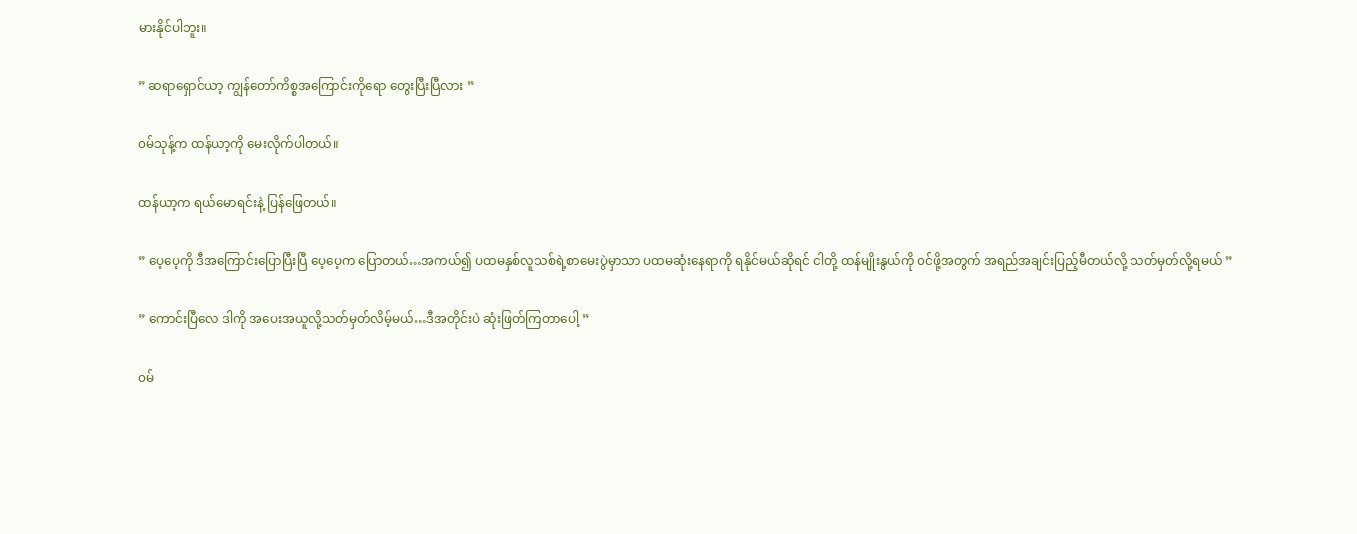မားနိုင်ပါဘူး။

” ဆရာရှောင်ယာ့ ကျွန်တော်ကိစ္စအကြောင်းကိုရော တွေးပြီးပြီလား ”

၀မ်သုန့်က ထန်ယာ့ကို မေးလိုက်ပါတယ်။

ထန်ယာ့က ရယ်မောရင်းနဲ့ ပြန်ဖြေတယ်။

” ပေ့ပေ့ကို ဒီအကြောင်းပြောပြီးပြီ ပေ့ပေ့က ပြောတယ်…အကယ်၍ ပထမနှစ်လူသစ်ရဲ့စာမေးပွဲမှာသာ ပထမဆုံးနေရာကို ရနိုင်မယ်ဆိုရင် ငါတို့ ထန်မျိုးနွယ်ကို ၀င်ဖို့အတွက် အရည်အချင်းပြည့်မီတယ်လို့ သတ်မှတ်လို့ရမယ် ”

” ကောင်းပြီလေ ဒါကို အပေးအယူလို့သတ်မှတ်လိမ့်မယ်…ဒီအတိုင်းပဲ ဆုံးဖြတ်ကြတာပေါ့ ”

၀မ်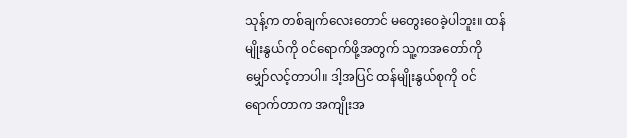သုန့်က တစ်ချက်လေးတောင် မတွေးဝေခဲ့ပါဘူး။ ထန်မျိုးနွယ်ကို ၀င်ရောက်ဖို့အတွက် သူ့ကအတော်ကို မျှော်လင့်တာပါ။ ဒါ့အပြင် ထန်မျိုးနွယ်စုကို ၀င်ရောက်တာက အကျိုးအ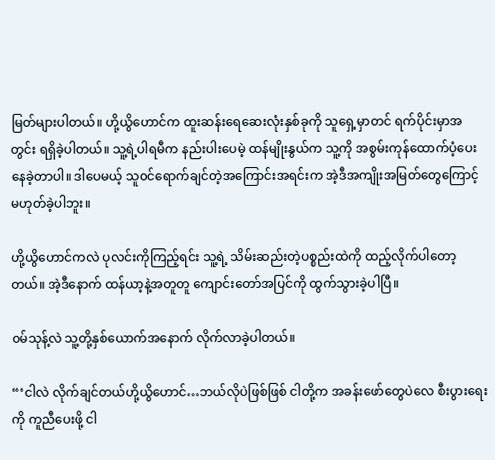မြတ်များပါတယ်။ ဟို့ယွိဟောင်က ထူးဆန်းရေဆေးလုံးနှစ်ခုကို သူရှေ့မှာတင် ရက်ပိုင်းမှာအတွင်း ရရှိခဲ့ပါတယ်။ သူ့ရဲ့ပါရမီက နည်းပါးပေမဲ့ ထန်မျိုးနွယ်က သူ့ကို အစွမ်းကုန်ထောက်ပံ့ပေးနေခဲ့တာပါ။ ဒါပေမယ့် သူ၀င်ရောက်ချင်တဲ့အကြောင်းအရင်းက အဲ့ဒီအကျိုးအမြတ်တွေကြောင့် မဟုတ်ခဲ့ပါဘူး။

ဟို့ယွိဟောင်ကလဲ ပုလင်းကိုကြည့်ရင်း သူ့ရဲ့ သိမ်းဆည်းတဲ့ပစ္စည်းထဲကို ထည့်လိုက်ပါတော့တယ်။ အဲ့ဒီနောက် ထန်ယာ့နဲ့အတူတူ ကျောင်းတော်အပြင်ကို ထွက်သွားခဲ့ပါပြီ။

၀မ်သုန့်လဲ သူ့တို့နှစ်ယောက်အနောက် လိုက်လာခဲ့ပါတယ်။

“‘ငါလဲ လိုက်ချင်တယ်ဟို့ယွိဟောင်…ဘယ်လိုပဲဖြစ်ဖြစ် ငါတို့က အခန်းဖော်တွေပဲလေ စီးပွားရေးကို ကူညီပေးဖို့ ငါ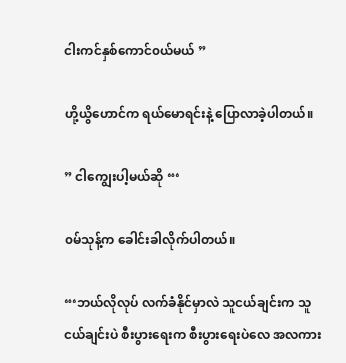ငါးကင်နှစ်ကောင်၀ယ်မယ် ”

ဟို့ယွိဟောင်က ရယ်မောရင်းနဲ့ ပြောလာခဲ့ပါတယ်။

” ငါကျွေးပါ့မယ်ဆို “‘

၀မ်သုန့်က ခေါင်းခါလိုက်ပါတယ်။

“‘ဘယ်လိုလုပ် လက်ခံနိုင်မှာလဲ သူငယ်ချင်းက သူငယ်ချင်းပဲ စီးပွားရေးက စီးပွားရေးပဲလေ အလကား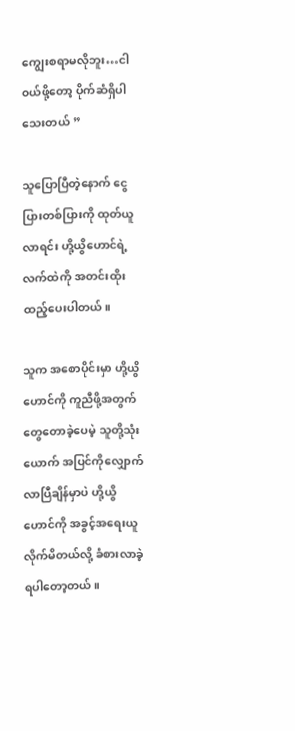ကျွေးစရာမလိုဘူး…ငါ ၀ယ်ဖို့တော့ ပိုက်ဆံရှိပါသေးတယ် ”

သူပြောပြီတဲ့နောက် ငွေပြားတစ်ပြားကို ထုတ်ယူလာရင်း ဟို့ယွိဟောင်ရဲ့ လက်ထဲကို အတင်းထိုးထည့်ပေးပါတယ်။

သူက အစောပိုင်းမှာ ဟို့ယွိဟောင်ကို ကူညီဖို့အတွက် တွေတောခဲ့ပေမဲ့ သူတို့သုံးယောက် အပြင်ကိုလျှောက်လာပြီချိန်မှာပဲ ဟို့ယွိဟောင်ကို အခွင့်အရေးယူလိုက်မိတယ်လို့ ခံစားလာခဲ့ရပါတော့တယ်။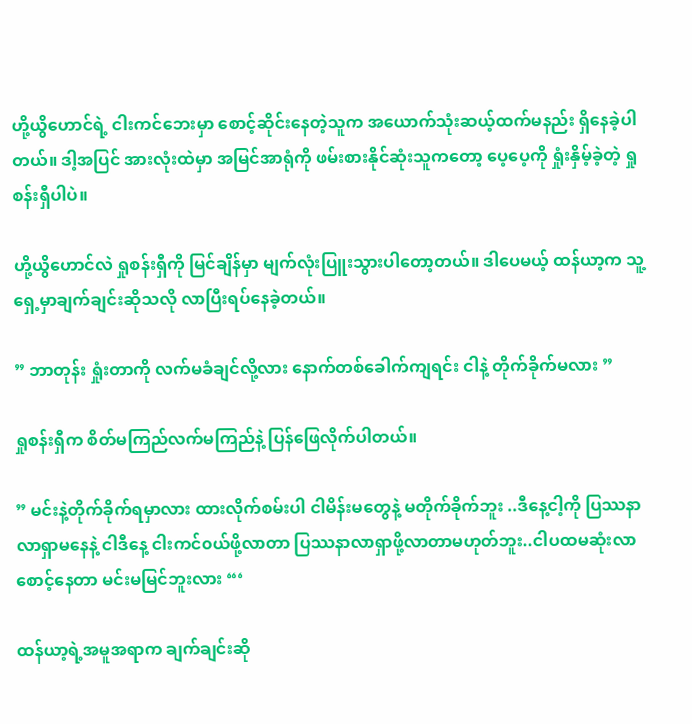ဟို့ယွိဟောင်ရဲ့ ငါးကင်ဘေးမှာ စောင့်ဆိုင်းနေတဲ့သူက အယောက်သုံးဆယ့်ထက်မနည်း ရှိနေခဲ့ပါတယ်။ ဒါ့အပြင် အားလုံးထဲမှာ အမြင်အာရုံကို ဖမ်းစားနိုင်ဆုံးသူကတော့ ပေ့ပေ့ကို ရှုံးနှိမ့်ခဲ့တဲ့ ရှုစန်းရှီပါပဲ။

ဟို့ယွိဟောင်လဲ ရှုစန်းရှီကို မြင်ချိန်မှာ မျက်လုံးပြူးသွားပါတော့တယ်။ ဒါပေမယ့် ထန်ယာ့က သူ့ရှေ့မှာချက်ချင်းဆိုသလို လာပြီးရပ်နေခဲ့တယ်။

” ဘာတုန်း ရှုံးတာကို လက်မခံချင်လို့လား နောက်တစ်ခေါက်ကျရင်း ငါနဲ့ တိုက်ခိုက်မလား ”

ရှုစန်းရှီက စိတ်မကြည်လက်မကြည်နဲ့ ပြန်ဖြေလိုက်ပါတယ်။

” မင်းနဲ့တိုက်ခိုက်ရမှာလား ထားလိုက်စမ်းပါ ငါမိန်းမတွေနဲ့ မတိုက်ခိုက်ဘူး ..ဒီနေ့ငါ့ကို ပြဿနာလာရှာမနေနဲ့ ငါဒီနေ့ ငါးကင်၀ယ်ဖို့လာတာ ပြဿနာလာရှာဖို့လာတာမဟုတ်ဘူး..ငါပထမဆုံးလာစောင့်နေတာ မင်းမမြင်ဘူးလား “‘

ထန်ယာ့ရဲ့အမူအရာက ချက်ချင်းဆို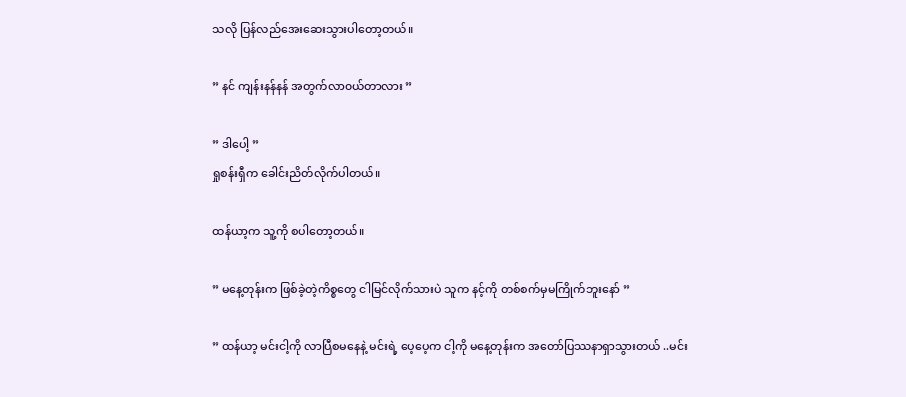သလို ပြန်လည်အေးဆေးသွားပါတော့တယ်။

” နင် ကျန်းနန်နန် အတွက်လာ၀ယ်တာလား ”

” ဒါပေါ့ ”
ရှုစန်းရှီက ခေါင်းညိတ်လိုက်ပါတယ်။

ထန်ယာ့က သူ့ကို စပါတော့တယ်။

” မနေ့တုန်းက ဖြစ်ခဲ့တဲ့ကိစ္စတွေ ငါမြင်လိုက်သားပဲ သူက နင့်ကို တစ်စက်မှမကြိုက်ဘူးနော် ”

” ထန်ယာ့ မင်းငါ့ကို လာပြီစမနေနဲ့ မင်းရဲ့ ပေ့ပေ့က ငါ့ကို မနေ့တုန်းက အတော်ပြဿနာရှာသွားတယ် ..မင်း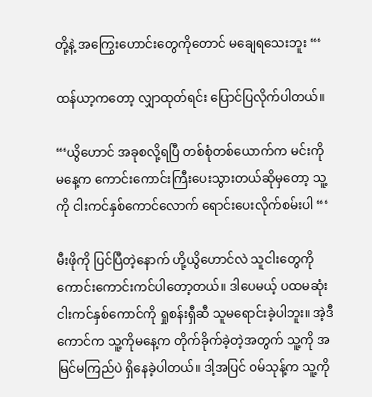တို့နဲ့ အကြွေးဟောင်းတွေကိုတောင် မချေရသေးဘူး “‘

ထန်ယာ့ကတော့ လျှာထုတ်ရင်း ပြောင်ပြလိုက်ပါတယ်။

“‘ယွိဟောင် အခုစလို့ရပြီ တစ်စုံတစ်ယောက်က မင်းကို မနေ့က ကောင်းကောင်းကြီးပေးသွားတယ်ဆိုမှတော့ သူ့ကို ငါးကင်နှစ်ကောင်လောက် ရောင်းပေးလိုက်စမ်းပါ “‘

မီးဖိုကို ပြင်ပြီတဲ့နောက် ဟို့ယွိဟောင်လဲ သူငါးတွေကို ကောင်းကောင်းကင်ပါတော့တယ်။ ဒါပေမယ့် ပထမဆုံးငါးကင်နှစ်ကောင်ကို ရှုစန်းရှီဆီ သူမရောင်းခဲ့ပါဘူး။ အဲ့ဒီကောင်က သူ့ကိုမနေ့က တိုက်ခိုက်ခဲ့တဲ့အတွက် သူ့ကို အမြင်မကြည်ပဲ ရှိနေခဲ့ပါတယ်။ ဒါ့အပြင် ၀မ်သုန့်က သူ့ကို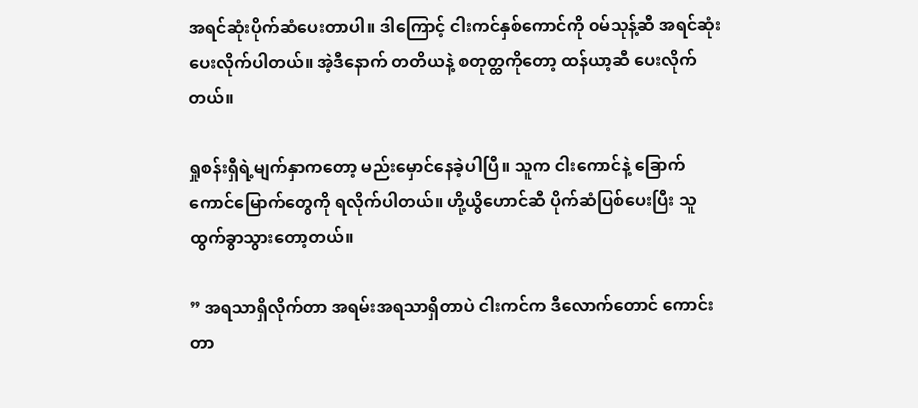အရင်ဆုံးပိုက်ဆံပေးတာပါ။ ဒါကြောင့် ငါးကင်နှစ်ကောင်ကို ၀မ်သုန့်ဆီ အရင်ဆုံးပေးလိုက်ပါတယ်။ အဲ့ဒီနောက် တတိယနဲ့ စတုတ္ထကိုတော့ ထန်ယာ့ဆီ ပေးလိုက်တယ်။

ရှုစန်းရှီရဲ့မျက်နှာကတော့ မည်းမှောင်နေခဲ့ပါပြီ။ သူက ငါးကောင်နဲ့ ခြောက်ကောင်မြောက်တွေကို ရလိုက်ပါတယ်။ ဟို့ယွိဟောင်ဆီ ပိုက်ဆံပြစ်ပေးပြီး သူထွက်ခွာသွားတော့တယ်။

” အရသာရှိလိုက်တာ အရမ်းအရသာရှိတာပဲ ငါးကင်က ဒီလောက်တောင် ကောင်းတာ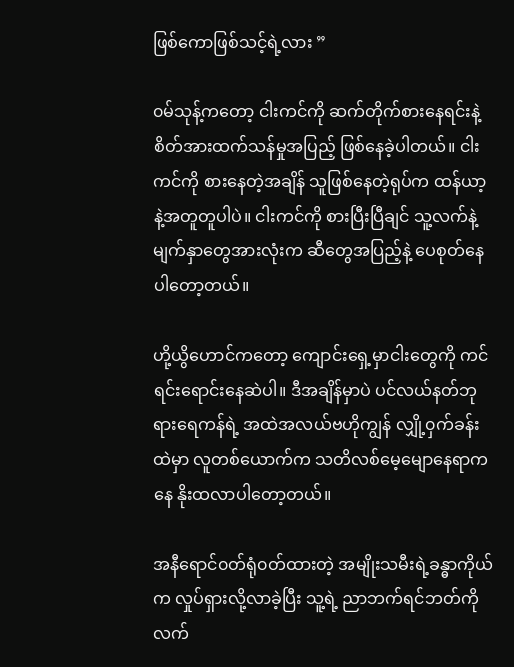ဖြစ်ကောဖြစ်သင့်ရဲ့လား ”

၀မ်သုန့်ကတော့ ငါးကင်ကို ဆက်တိုက်စားနေရင်းနဲ့ စိတ်အားထက်သန်မှုအပြည့် ဖြစ်နေခဲ့ပါတယ်။ ငါးကင်ကို စားနေတဲ့အချိန် သူဖြစ်နေတဲ့ရုပ်က ထန်ယာ့နဲ့အတူတူပါပဲ။ ငါးကင်ကို စားပြီးပြီချင် သူ့လက်နဲ့မျက်နှာတွေအားလုံးက ဆီတွေအပြည့်နဲ့ ပေစုတ်နေပါတော့တယ်။

ဟို့ယွိဟောင်ကတော့ ကျောင်းရှေ့မှာငါးတွေကို ကင်ရင်းရောင်းနေဆဲပါ။ ဒီအချိန်မှာပဲ ပင်လယ်နတ်ဘုရားရေကန်ရဲ့ အထဲအလယ်ဗဟိုကျွန် လျှို့၀ှက်ခန်းထဲမှာ လူတစ်ယောက်က သတိလစ်မေ့မျောနေရာကနေ နိုးထလာပါတော့တယ်။

အနီရောင်၀တ်ရုံ၀တ်ထားတဲ့ အမျိုးသမီးရဲ့ခန္ဓာကိုယ်က လှုပ်ရှားလို့လာခဲ့ပြီး သူ့ရဲ့ ညာဘက်ရင်ဘတ်ကို လက်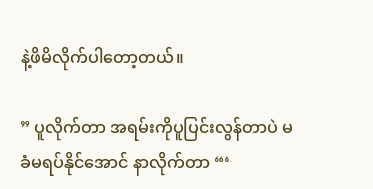နဲ့ဖိမိလိုက်ပါတော့တယ်။

” ပူလိုက်တာ အရမ်းကိုပူပြင်းလွန်တာပဲ မခံမရပ်နိုင်အောင် နာလိုက်တာ “‘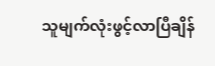သူမျက်လုံးဖွင့်လာပြီချိန်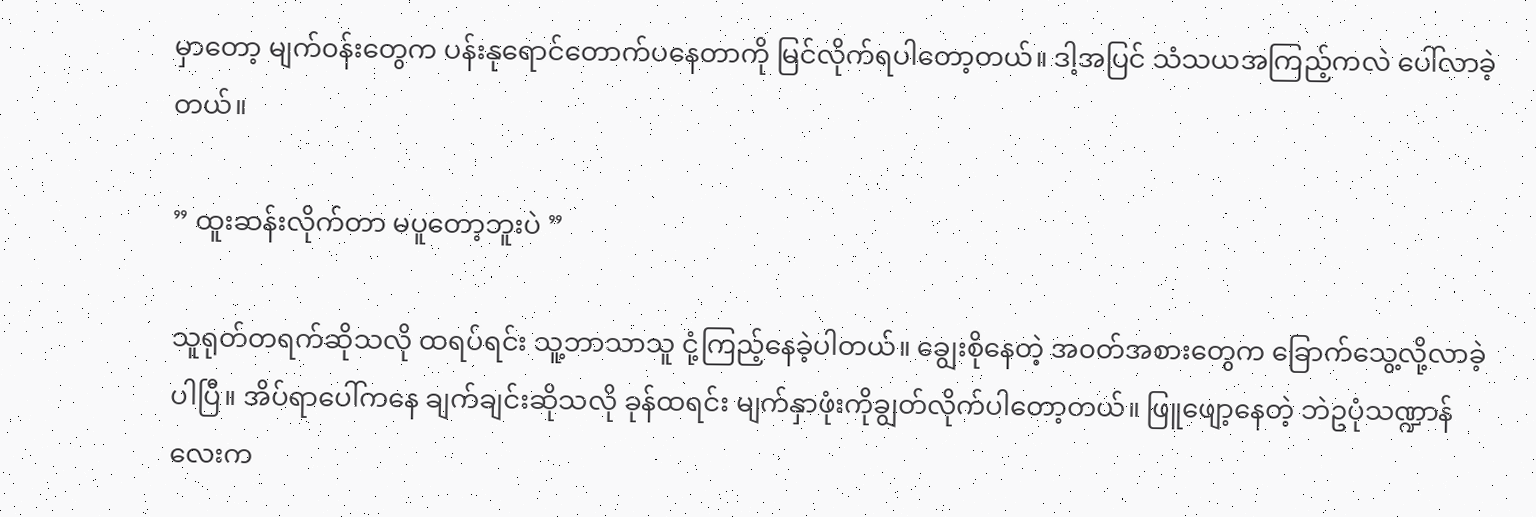မှာတော့ မျက်၀န်းတွေက ပန်းနုရောင်တောက်ပနေတာကို မြင်လိုက်ရပါတော့တယ်။ ဒါ့အပြင် သံသယအကြည့်ကလဲ ပေါ်လာခဲ့တယ်။

” ထူးဆန်းလိုက်တာ မပူတော့ဘူးပဲ ”

သူရုတ်တရက်ဆိုသလို ထရပ်ရင်း သူ့ဘာသာသူ ငုံ့ကြည့်နေခဲ့ပါတယ်။ ချွေးစိုနေတဲ့ အ၀တ်အစားတွေက ခြောက်သွေ့လို့လာခဲ့ပါပြီ။ အိပ်ရာပေါ်ကနေ ချက်ချင်းဆိုသလို ခုန်ထရင်း မျက်နှာဖုံးကိုချွတ်လိုက်ပါတော့တယ်။ ဖြူဖျော့နေတဲ့ ဘဲဥပုံသဏ္ဍာန်လေးက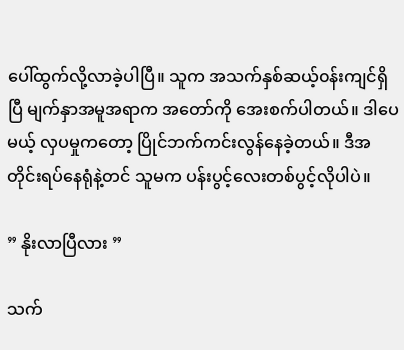ပေါ်ထွက်လို့လာခဲ့ပါပြီ။ သူက အသက်နှစ်ဆယ့်၀န်းကျင်ရှိပြီ မျက်နှာအမူအရာက အတော်ကို အေးစက်ပါတယ်။ ဒါပေမယ့် လှပမှုကတော့ ပြိုင်ဘက်ကင်းလွန်နေခဲ့တယ်။ ဒီအတိုင်းရပ်နေရုံနဲ့တင် သူမက ပန်းပွင့်လေးတစ်ပွင့်လိုပါပဲ။

” နိုးလာပြီလား ”

သက်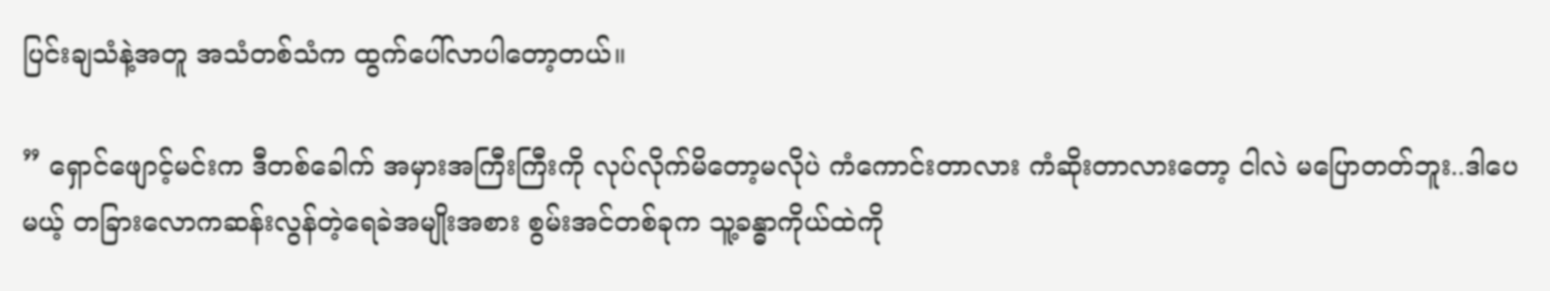ပြင်းချသံနဲ့အတူ အသံတစ်သံက ထွက်ပေါ်လာပါတော့တယ်။

” ရှောင်ဖျောင့်မင်းက ဒီတစ်ခေါက် အမှားအကြီးကြီးကို လုပ်လိုက်မိတော့မလိုပဲ ကံကောင်းတာလား ကံဆိုးတာလားတော့ ငါလဲ မပြောတတ်ဘူး..ဒါပေမယ့် တခြားလောကဆန်းလွန်တဲ့ရေခဲအမျိုးအစား စွမ်းအင်တစ်ခုက သူ့ခန္ဓာကိုယ်ထဲကို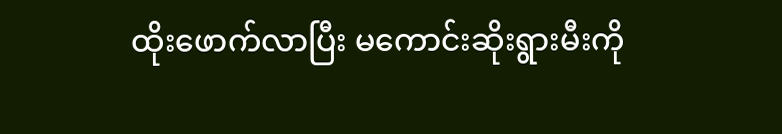ထိုးဖောက်လာပြီး မကောင်းဆိုးရွားမီးကို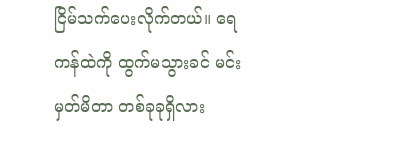ငြိမ်သက်ပေးလိုက်တယ်။ ရေကန်ထဲကို ထွက်မသွားခင် မင်းမှတ်မိတာ တစ်ခုခုရှိလား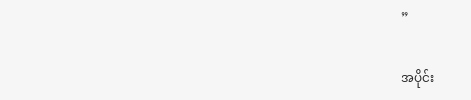”

အပိုင်း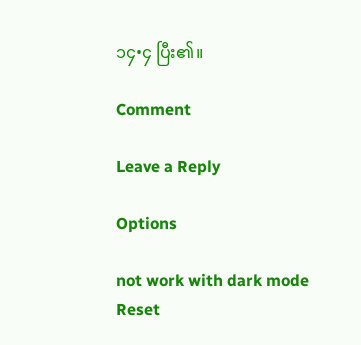၁၄•၄ ပြီး၏။

Comment

Leave a Reply

Options

not work with dark mode
Reset